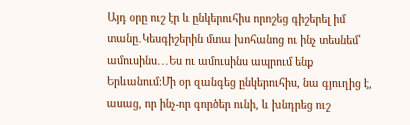Այդ օրը ուշ էր և ընկերուհիս որոշեց գիշերել իմ տանը․Կեսգիշերին մտա խոհանոց ու ինչ տեսնեմ՝ ամուսինս․․․Ես ու ամուսինս ապրում ենք Երևանում:Մի օր զանգեց ընկերուհիս, նա գյուղից է, ասաց, որ ինչ-որ գործեր ունի, և խնդրեց ուշ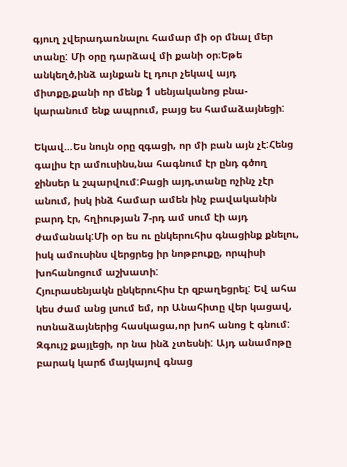գյուղ չվերադառնալու համար մի օր մնալ մեր տանը: Մի օրը դարձավ մի քանի օր։Եթե անկեղծ,ինձ այնքան էլ դուր չեկավ այդ միտքը,քանի որ մենք 1 սենյականոց բնա-կարանում ենք ապրում, բայց ես համաձայնեցի:

Եկավ…Ես նույն օրը զգացի, որ մի բան այն չէ:Հենց գալիս էր ամուսինս,նա հագնում էր ընդ գծող ջինսեր և շպարվում:Բացի այդ,տանը ոչինչ չէր անում, իսկ ինձ համար ամեն ինչ բավականին բարդ էր, հղիության 7-րդ ամ սում էի այդ ժամանակ:Մի օր ես ու ընկերուհիս գնացինք քնելու, իսկ ամուսինս վերցրեց իր նոթբուքը, որպիսի խոհանոցում աշխատի:
Հյուրասենյակն ընկերուհիս էր զբաղեցրել: Եվ ահա կես ժամ անց լսում եմ, որ Անահիտը վեր կացավ, ոտնաձայներից հասկացա,որ խոհ անոց է գնում: Զգույշ քայլեցի, որ նա ինձ չտեսնի: Այդ անամոթը բարակ կարճ մայկայով գնաց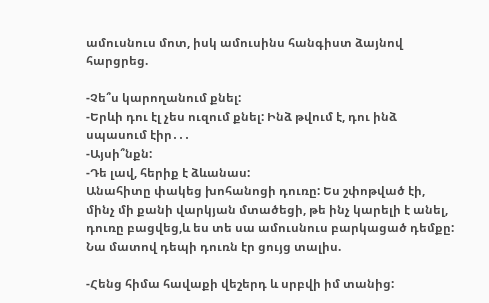ամուսնուս մոտ, իսկ ամուսինս հանգիստ ձայնով հարցրեց.

-Չե՞ս կարողանում քնել:
-Երևի դու էլ չես ուզում քնել: Ինձ թվում է, դու ինձ սպասում էիր․․․
-Այսի՞նքն:
-Դե լավ, հերիք է ձևանաս:
Անահիտը փակեց խոհանոցի դուռը: Ես շփոթված էի, մինչ մի քանի վարկյան մտածեցի, թե ինչ կարելի է անել, դուռը բացվեց,և ես տե սա ամուսնուս բարկացած դեմքը: Նա մատով դեպի դուռն էր ցույց տալիս.

-Հենց հիմա հավաքի վեշերդ և սրբվի իմ տանից: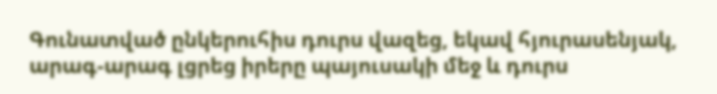Գունատված ընկերուհիս դուրս վազեց, եկավ հյուրասենյակ, արագ-արագ լցրեց իրերը պայուսակի մեջ և դուրս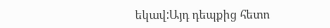եկավ:Այդ դեպքից հետո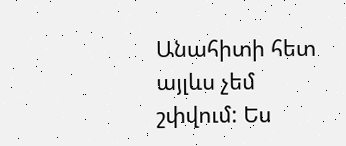Անահիտի հետ այլևս չեմ շփվում: Ես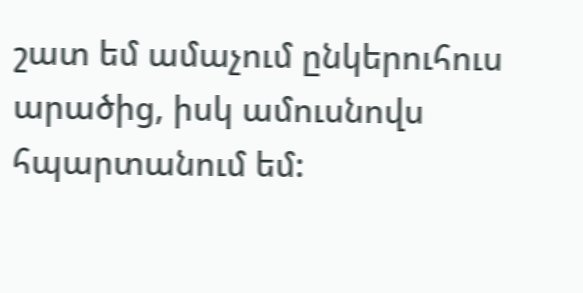շատ եմ ամաչում ընկերուհուս արածից, իսկ ամուսնովս հպարտանում եմ: